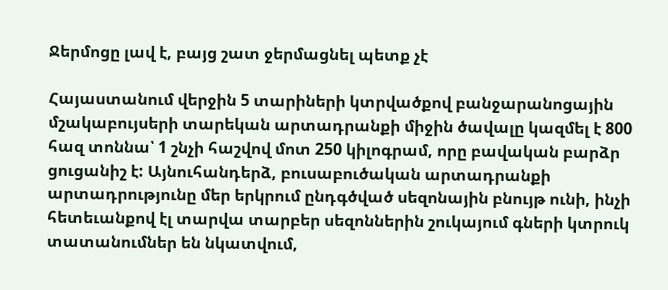Ջերմոցը լավ է, բայց շատ ջերմացնել պետք չէ

Հայաստանում վերջին 5 տարիների կտրվածքով բանջարանոցային մշակաբույսերի տարեկան արտադրանքի միջին ծավալը կազմել է 800 հազ տոննա՝ 1 շնչի հաշվով մոտ 250 կիլոգրամ, որը բավական բարձր ցուցանիշ է: Այնուհանդերձ, բուսաբուծական արտադրանքի արտադրությունը մեր երկրում ընդգծված սեզոնային բնույթ ունի, ինչի հետեւանքով էլ տարվա տարբեր սեզոններին շուկայում գների կտրուկ տատանումներ են նկատվում,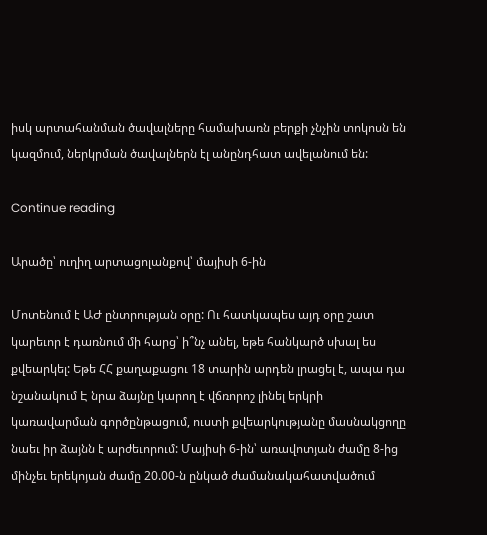իսկ արտահանման ծավալները համախառն բերքի չնչին տոկոսն են կազմում, ներկրման ծավալներն էլ անընդհատ ավելանում են:

Continue reading

Արածը՝ ուղիղ արտացոլանքով՝ մայիսի 6-ին

Մոտենում է ԱԺ ընտրության օրը: Ու հատկապես այդ օրը շատ կարեւոր է դառնում մի հարց՝ ի՞նչ անել, եթե հանկարծ սխալ ես քվեարկել: Եթե ՀՀ քաղաքացու 18 տարին արդեն լրացել է, ապա դա նշանակում Է նրա ձայնը կարող է վճռորոշ լինել երկրի կառավարման գործընթացում, ուստի քվեարկությանը մասնակցողը նաեւ իր ձայնն է արժեւորում: Մայիսի 6-ին՝ առավոտյան ժամը 8-ից մինչեւ երեկոյան ժամը 20.00-ն ընկած ժամանակահատվածում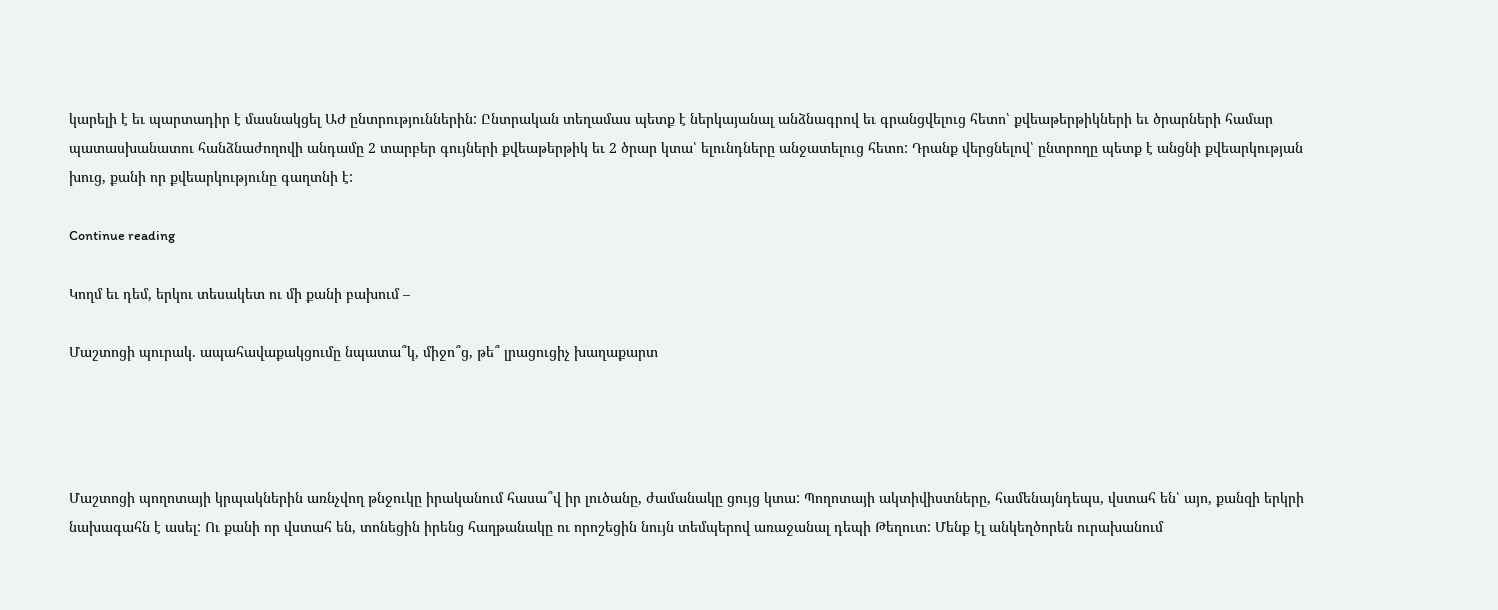կարելի է եւ պարտադիր է մասնակցել ԱԺ ընտրություններին: Ընտրական տեղամաս պետք է ներկայանալ անձնագրով եւ գրանցվելուց հետո՝ քվեաթերթիկների եւ ծրարների համար պատասխանատու հանձնաժողովի անդամը 2 տարբեր գույների քվեաթերթիկ եւ 2 ծրար կտա՝ ելունդները անջատելուց հետո: Դրանք վերցնելով՝ ընտրողը պետք է անցնի քվեարկության խուց, քանի որ քվեարկությունը գաղտնի է:

Continue reading

Կողմ եւ դեմ, երկու տեսակետ ու մի քանի բախում –

Մաշտոցի պուրակ. ապահավաքակցումը նպատա՞կ, միջո՞ց, թե՞ լրացուցիչ խաղաքարտ




Մաշտոցի պողոտայի կրպակներին առնչվող թնջուկը իրականում հասա՞վ իր լուծանը, ժամանակը ցույց կտա: Պողոտայի ակտիվիստները, համենայնդեպս, վստահ են՝ այո, քանզի երկրի նախագահն է ասել: Ու քանի որ վստահ են, տոնեցին իրենց հաղթանակը ու որոշեցին նույն տեմպերով առաջանալ դեպի Թեղուտ: Մենք էլ անկեղծորեն ուրախանում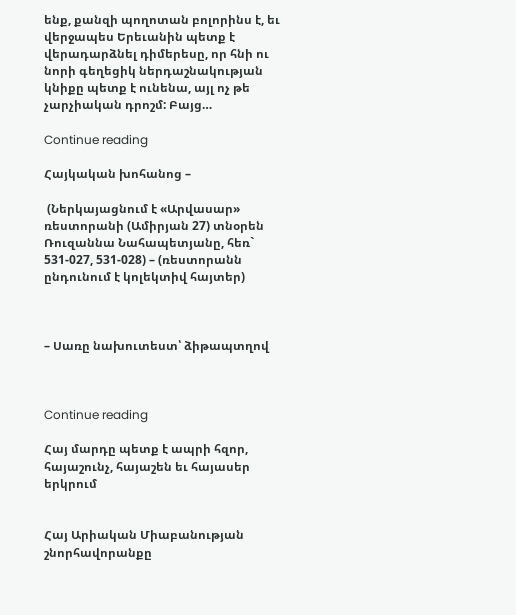ենք, քանզի պողոտան բոլորինս է, եւ վերջապես Երեւանին պետք է վերադարձնել դիմերեսը, որ հնի ու նորի գեղեցիկ ներդաշնակության կնիքը պետք է ունենա, այլ ոչ թե չարչիական դրոշմ: Բայց…

Continue reading

Հայկական խոհանոց –

 (Ներկայացնում է «Արվասար» ռեստորանի (Ամիրյան 27) տնօրեն Ռուզաննա Նահապետյանը, հեռ` 531-027, 531-028) – (ռեստորանն ընդունում է կոլեկտիվ հայտեր)



– Սառը նախուտեստ՝ ձիթապտղով



Continue reading

Հայ մարդը պետք է ապրի հզոր, հայաշունչ, հայաշեն եւ հայասեր երկրում


Հայ Արիական Միաբանության շնորհավորանքը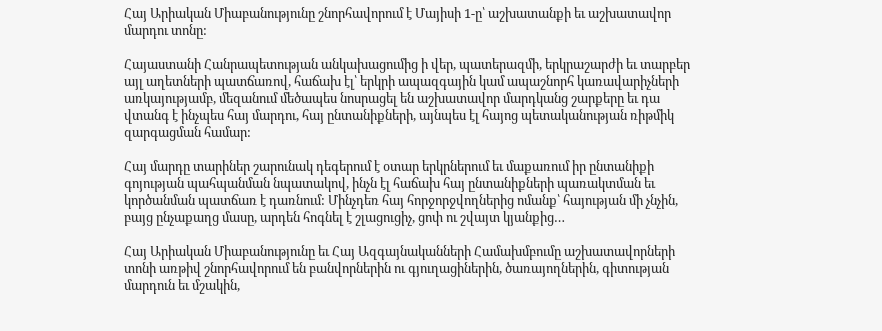Հայ Արիական Միաբանությունը շնորհավորում է Մայիսի 1-ը՝ աշխատանքի եւ աշխատավոր մարդու տոնը:

Հայաստանի Հանրապետության անկախացումից ի վեր, պատերազմի, երկրաշարժի եւ տարբեր այլ աղետների պատճառով, հաճախ էլ՝ երկրի ապազգային կամ ապաշնորհ կառավարիչների առկայությամբ, մեզանում մեծապես նոսրացել են աշխատավոր մարդկանց շարքերը եւ դա վտանգ է ինչպես հայ մարդու, հայ ընտանիքների, այնպես էլ հայոց պետականության ռիթմիկ զարգացման համար:

Հայ մարդը տարիներ շարունակ դեգերում է օտար երկրներում եւ մաքառում իր ընտանիքի գոյության պահպանման նպատակով, ինչն էլ հաճախ հայ ընտանիքների պառակտման եւ կործանման պատճառ է դառնում: Մինչդեռ հայ հորջորջվողներից ոմանք՝ հայության մի չնչին, բայց ընչաքաղց մասը, արդեն հոգնել է շլացուցիչ, ցոփ ու շվայտ կյանքից…

Հայ Արիական Միաբանությունը եւ Հայ Ազգայնականների Համախմբումը աշխատավորների տոնի առթիվ շնորհավորում են բանվորներին ու գյուղացիներին, ծառայողներին, գիտության մարդուն եւ մշակին,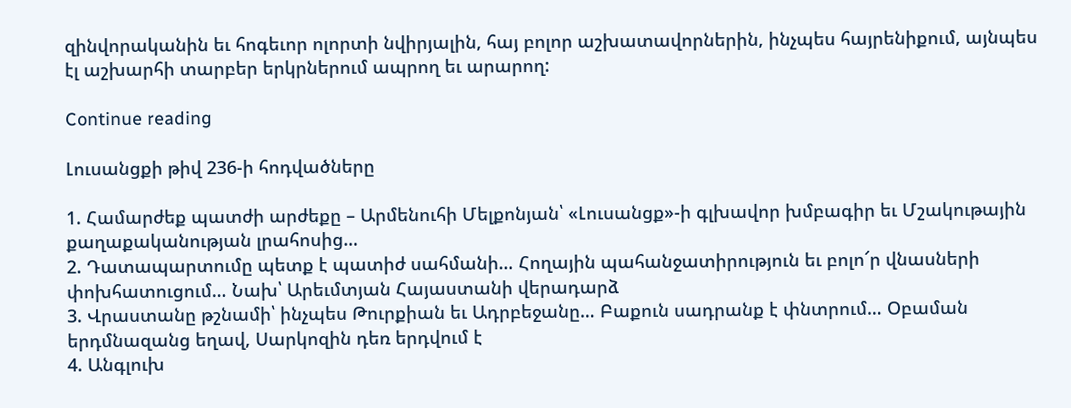զինվորականին եւ հոգեւոր ոլորտի նվիրյալին, հայ բոլոր աշխատավորներին, ինչպես հայրենիքում, այնպես էլ աշխարհի տարբեր երկրներում ապրող եւ արարող:

Continue reading

Լուսանցքի թիվ 236-ի հոդվածները

1. Համարժեք պատժի արժեքը – Արմենուհի Մելքոնյան՝ «Լուսանցք»-ի գլխավոր խմբագիր եւ Մշակութային քաղաքականության լրահոսից…
2. Դատապարտումը պետք է պատիժ սահմանի… Հողային պահանջատիրություն եւ բոլո՜ր վնասների փոխհատուցում… Նախ՝ Արեւմտյան Հայաստանի վերադարձ
3. Վրաստանը թշնամի՝ ինչպես Թուրքիան եւ Ադրբեջանը… Բաքուն սադրանք է փնտրում… Օբաման երդմնազանց եղավ, Սարկոզին դեռ երդվում է
4. Անգլուխ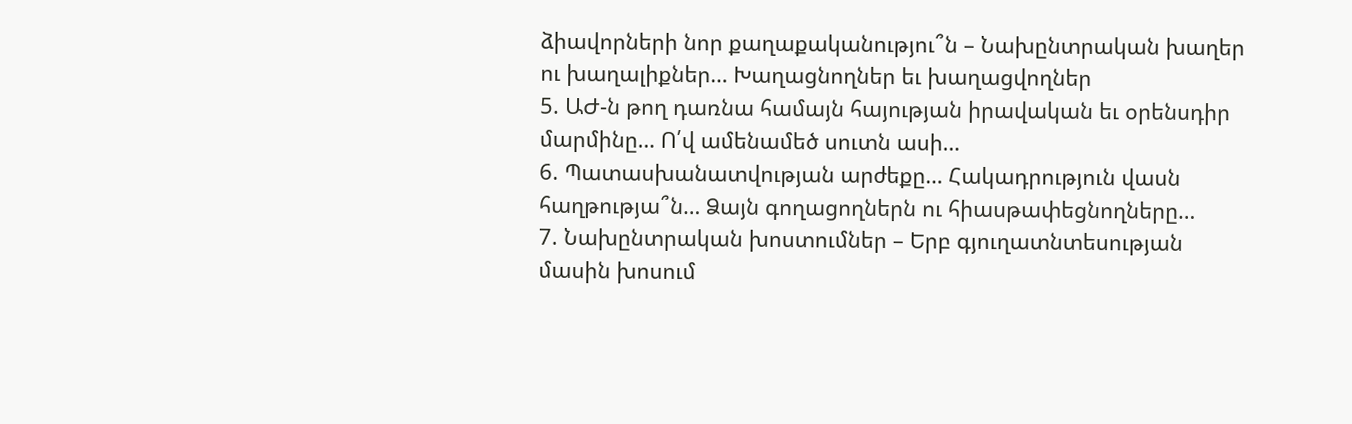ձիավորների նոր քաղաքականությու՞ն – Նախընտրական խաղեր ու խաղալիքներ… Խաղացնողներ եւ խաղացվողներ
5. ԱԺ-ն թող դառնա համայն հայության իրավական եւ օրենսդիր մարմինը… Ո՛վ ամենամեծ սուտն ասի…
6. Պատասխանատվության արժեքը… Հակադրություն վասն հաղթությա՞ն… Ձայն գողացողներն ու հիասթափեցնողները…
7. Նախընտրական խոստումներ – Երբ գյուղատնտեսության մասին խոսում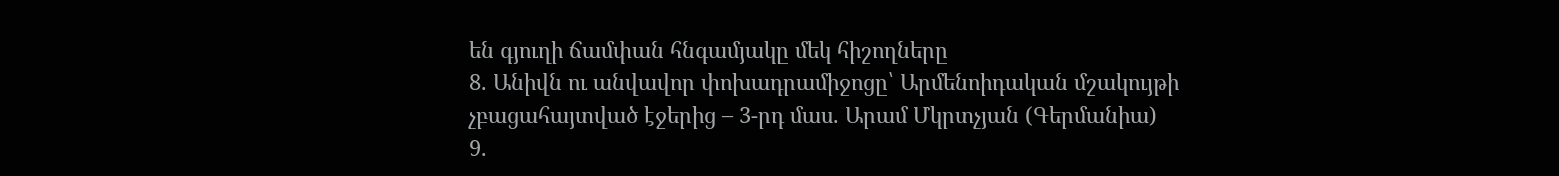են գյուղի ճամփան հնգամյակը մեկ հիշողները
8. Անիվն ու անվավոր փոխադրամիջոցը՝ Արմենոիդական մշակույթի չբացահայտված էջերից – 3-րդ մաս. Արամ Մկրտչյան (Գերմանիա)
9.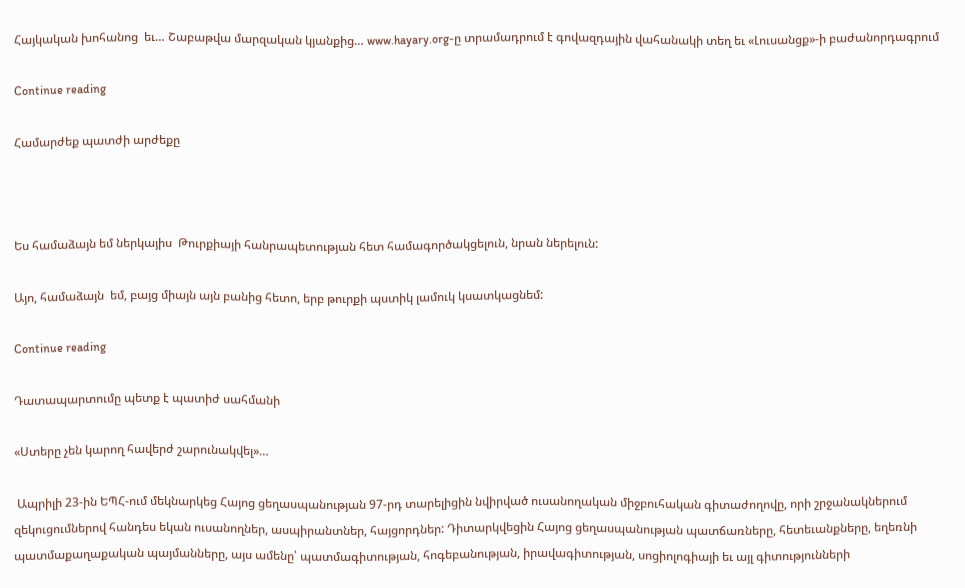Հայկական խոհանոց  եւ… Շաբաթվա մարզական կյանքից… www.hayary.org-ը տրամադրում է գովազդային վահանակի տեղ եւ «Լուսանցք»-ի բաժանորդագրում

Continue reading

Համարժեք պատժի արժեքը



Ես համաձայն եմ ներկայիս  Թուրքիայի հանրապետության հետ համագործակցելուն, նրան ներելուն:

Այո, համաձայն  եմ, բայց միայն այն բանից հետո, երբ թուրքի պստիկ լամուկ կսատկացնեմ:

Continue reading

Դատապարտումը պետք է պատիժ սահմանի

«Ստերը չեն կարող հավերժ շարունակվել»…

 Ապրիլի 23-ին ԵՊՀ-ում մեկնարկեց Հայոց ցեղասպանության 97-րդ տարելիցին նվիրված ուսանողական միջբուհական գիտաժողովը, որի շրջանակներում զեկուցումներով հանդես եկան ուսանողներ, ասպիրանտներ, հայցորդներ: Դիտարկվեցին Հայոց ցեղասպանության պատճառները, հետեւանքները, եղեռնի պատմաքաղաքական պայմանները, այս ամենը՝ պատմագիտության, հոգեբանության, իրավագիտության, սոցիոլոգիայի եւ այլ գիտությունների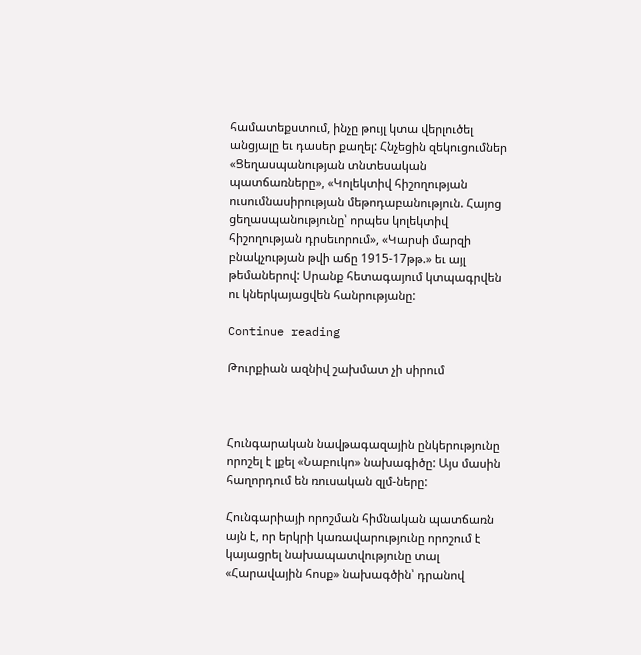համատեքստում, ինչը թույլ կտա վերլուծել անցյալը եւ դասեր քաղել: Հնչեցին զեկուցումներ «Ցեղասպանության տնտեսական պատճառները», «Կոլեկտիվ հիշողության ուսումնասիրության մեթոդաբանություն. Հայոց ցեղասպանությունը՝ որպես կոլեկտիվ հիշողության դրսեւորում», «Կարսի մարզի բնակչության թվի աճը 1915-17թթ.» եւ այլ թեմաներով: Սրանք հետագայում կտպագրվեն ու կներկայացվեն հանրությանը:

Continue reading

Թուրքիան ազնիվ շախմատ չի սիրում



Հունգարական նավթագազային ընկերությունը որոշել է լքել «Նաբուկո» նախագիծը: Այս մասին հաղորդում են ռուսական զլմ-ները:

Հունգարիայի որոշման հիմնական պատճառն այն է, որ երկրի կառավարությունը որոշում է կայացրել նախապատվությունը տալ «Հարավային հոսք» նախագծին՝ դրանով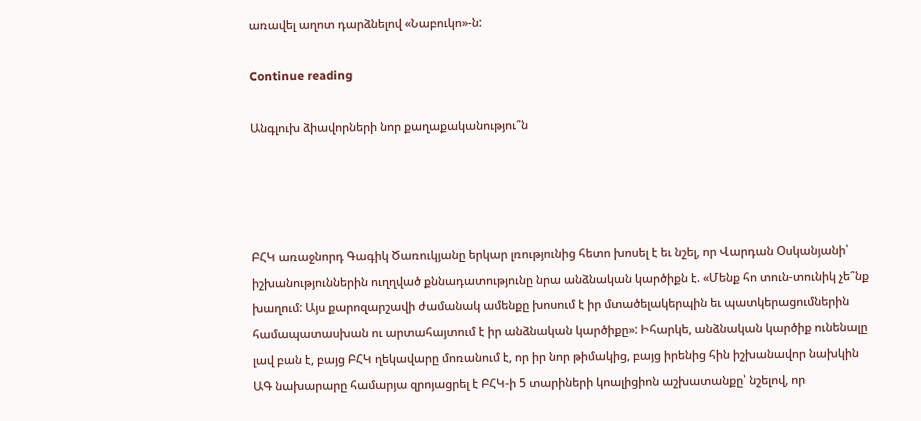առավել աղոտ դարձնելով «Նաբուկո»-ն:

Continue reading

Անգլուխ ձիավորների նոր քաղաքականությու՞ն




ԲՀԿ առաջնորդ Գագիկ Ծառուկյանը երկար լռությունից հետո խոսել է եւ նշել, որ Վարդան Օսկանյանի՝ իշխանություններին ուղղված քննադատությունը նրա անձնական կարծիքն է. «Մենք հո տուն-տունիկ չե՞նք խաղում: Այս քարոզարշավի ժամանակ ամենքը խոսում է իր մտածելակերպին եւ պատկերացումներին համապատասխան ու արտահայտում է իր անձնական կարծիքը»: Իհարկե, անձնական կարծիք ունենալը լավ բան է, բայց ԲՀԿ ղեկավարը մոռանում է, որ իր նոր թիմակից, բայց իրենից հին իշխանավոր նախկին ԱԳ նախարարը համարյա զրոյացրել է ԲՀԿ-ի 5 տարիների կոալիցիոն աշխատանքը՝ նշելով, որ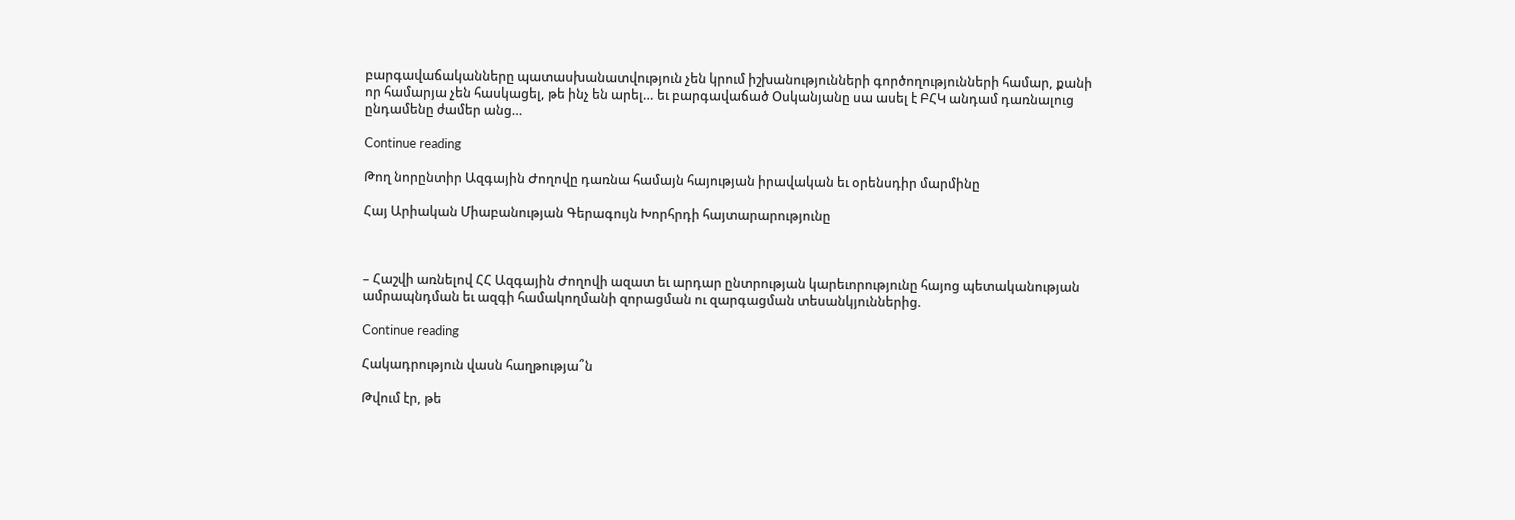բարգավաճականները պատասխանատվություն չեն կրում իշխանությունների գործողությունների համար, քանի որ համարյա չեն հասկացել, թե ինչ են արել… եւ բարգավաճած Օսկանյանը սա ասել է ԲՀԿ անդամ դառնալուց ընդամենը ժամեր անց…

Continue reading

Թող նորընտիր Ազգային Ժողովը դառնա համայն հայության իրավական եւ օրենսդիր մարմինը

Հայ Արիական Միաբանության Գերագույն Խորհրդի հայտարարությունը



– Հաշվի առնելով ՀՀ Ազգային Ժողովի ազատ եւ արդար ընտրության կարեւորությունը հայոց պետականության ամրապնդման եւ ազգի համակողմանի զորացման ու զարգացման տեսանկյուններից.

Continue reading

Հակադրություն վասն հաղթությա՞ն

Թվում էր, թե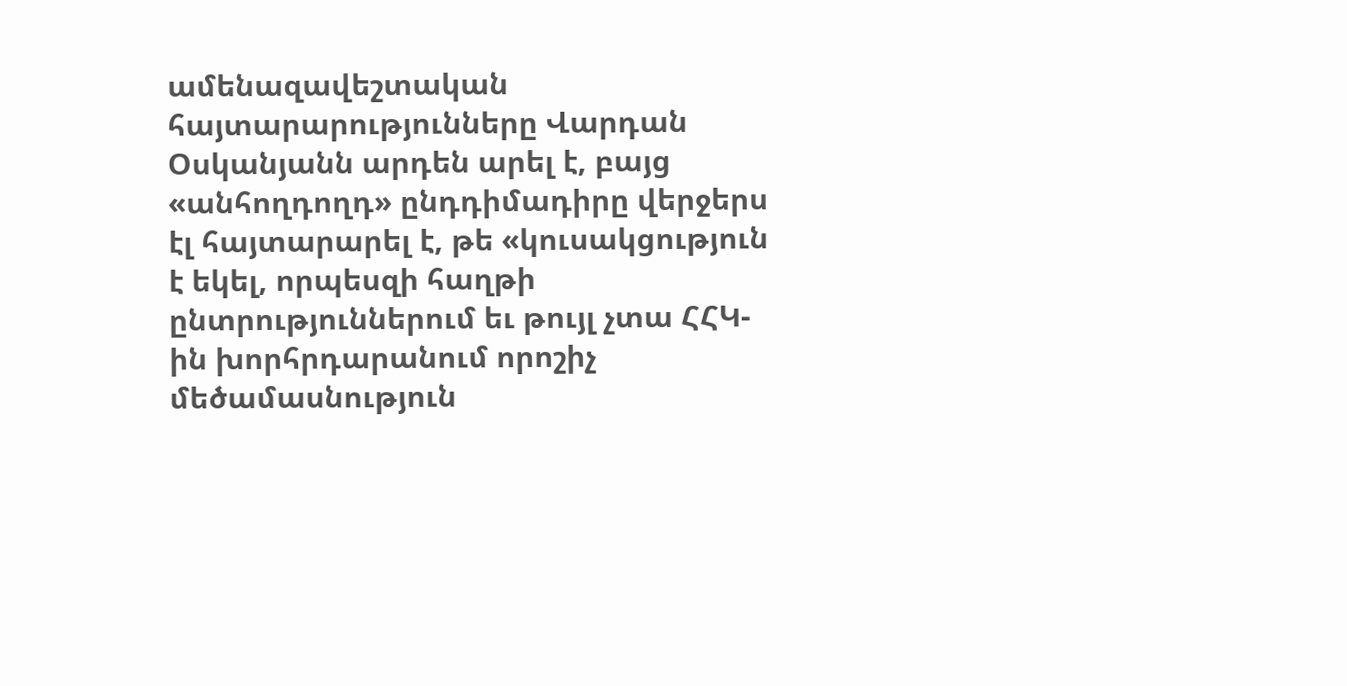ամենազավեշտական հայտարարությունները Վարդան Օսկանյանն արդեն արել է, բայց «անհողդողդ» ընդդիմադիրը վերջերս էլ հայտարարել է, թե «կուսակցություն է եկել, որպեսզի հաղթի ընտրություններում եւ թույլ չտա ՀՀԿ-ին խորհրդարանում որոշիչ մեծամասնություն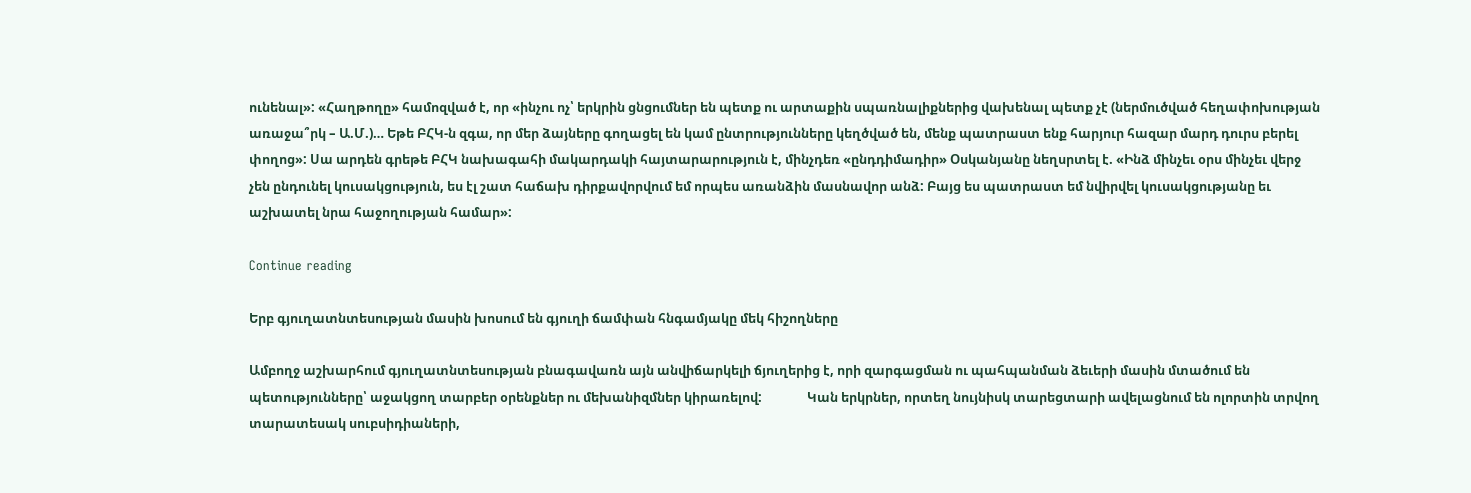ունենալ»: «Հաղթողը» համոզված է, որ «ինչու ոչ՝ երկրին ցնցումներ են պետք ու արտաքին սպառնալիքներից վախենալ պետք չէ (ներմուծված հեղափոխության առաջա՞րկ – Ա.Մ.)… Եթե ԲՀԿ-ն զգա, որ մեր ձայները գողացել են կամ ընտրությունները կեղծված են, մենք պատրաստ ենք հարյուր հազար մարդ դուրս բերել փողոց»: Սա արդեն գրեթե ԲՀԿ նախագահի մակարդակի հայտարարություն է, մինչդեռ «ընդդիմադիր» Օսկանյանը նեղսրտել է. «Ինձ մինչեւ օրս մինչեւ վերջ չեն ընդունել կուսակցություն, ես էլ շատ հաճախ դիրքավորվում եմ որպես առանձին մասնավոր անձ: Բայց ես պատրաստ եմ նվիրվել կուսակցությանը եւ աշխատել նրա հաջողության համար»:

Continue reading

Երբ գյուղատնտեսության մասին խոսում են գյուղի ճամփան հնգամյակը մեկ հիշողները

Ամբողջ աշխարհում գյուղատնտեսության բնագավառն այն անվիճարկելի ճյուղերից է, որի զարգացման ու պահպանման ձեւերի մասին մտածում են պետությունները՝ աջակցող տարբեր օրենքներ ու մեխանիզմներ կիրառելով:               Կան երկրներ, որտեղ նույնիսկ տարեցտարի ավելացնում են ոլորտին տրվող տարատեսակ սուբսիդիաների,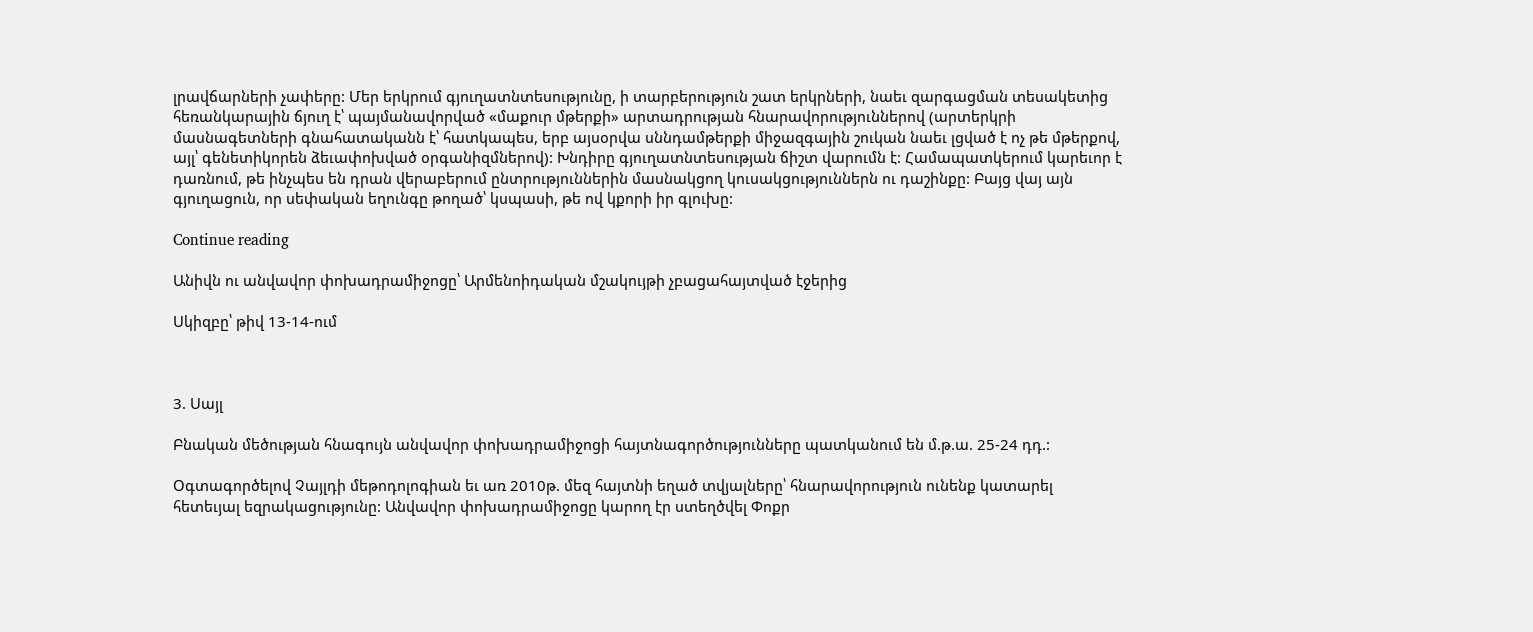լրավճարների չափերը: Մեր երկրում գյուղատնտեսությունը, ի տարբերություն շատ երկրների, նաեւ զարգացման տեսակետից հեռանկարային ճյուղ է՝ պայմանավորված «մաքուր մթերքի» արտադրության հնարավորություններով (արտերկրի մասնագետների գնահատականն է՝ հատկապես, երբ այսօրվա սննդամթերքի միջազգային շուկան նաեւ լցված է ոչ թե մթերքով, այլ՝ գենետիկորեն ձեւափոխված օրգանիզմներով): Խնդիրը գյուղատնտեսության ճիշտ վարումն է: Համապատկերում կարեւոր է դառնում, թե ինչպես են դրան վերաբերում ընտրություններին մասնակցող կուսակցություններն ու դաշինքը: Բայց վայ այն գյուղացուն, որ սեփական եղունգը թողած՝ կսպասի, թե ով կքորի իր գլուխը:

Continue reading

Անիվն ու անվավոր փոխադրամիջոցը՝ Արմենոիդական մշակույթի չբացահայտված էջերից

Սկիզբը՝ թիվ 13-14-ում



3. Սայլ

Բնական մեծության հնագույն անվավոր փոխադրամիջոցի հայտնագործությունները պատկանում են մ.թ.ա. 25-24 դդ.:

Օգտագործելով Չայլդի մեթոդոլոգիան եւ առ 2010թ. մեզ հայտնի եղած տվյալները՝ հնարավորություն ունենք կատարել հետեւյալ եզրակացությունը: Անվավոր փոխադրամիջոցը կարող էր ստեղծվել Փոքր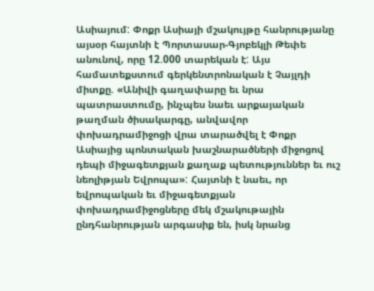Ասիայում: Փոքր Ասիայի մշակույթը հանրությանը այսօր հայտնի է Պորտասար-Գյոբեկլի Թեփե անունով, որը 12.000 տարեկան է: Այս համատեքստում գերկենտրոնական է Չայլդի միտքը. «Անիվի գաղափարը եւ նրա պատրաստումը, ինչպես նաեւ արքայական թաղման ծիսակարգը, անվավոր փոխադրամիջոցի վրա տարածվել է Փոքր Ասիայից պոնտական խաշնարածների միջոցով դեպի միջագետքյան քաղաք պետություններ եւ ուշ նեոլիթյան Եվրոպա»: Հայտնի է նաեւ, որ եվրոպական եւ միջագետքյան փոխադրամիջոցները մեկ մշակութային ընդհանրության արգասիք են, իսկ նրանց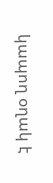կապող օղակ է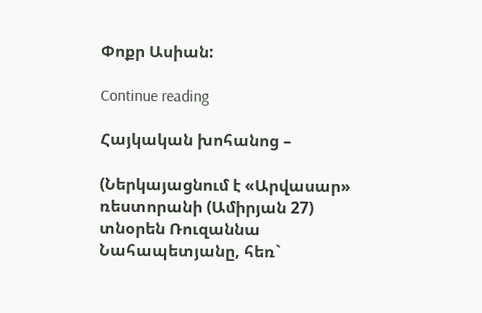Փոքր Ասիան:

Continue reading

Հայկական խոհանոց –

(Ներկայացնում է «Արվասար» ռեստորանի (Ամիրյան 27) տնօրեն Ռուզաննա Նահապետյանը, հեռ`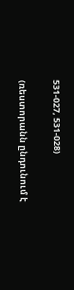531-027, 531-028)

(ռեստորանն ընդունում է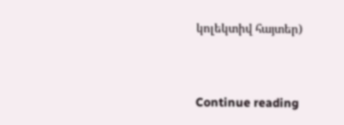կոլեկտիվ հայտեր)



Continue reading